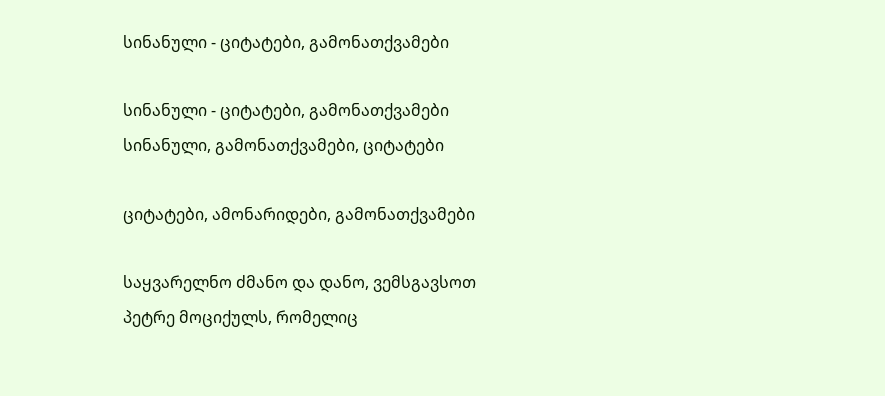სინანული - ციტატები, გამონათქვამები

სინანული - ციტატები, გამონათქვამები სინანული, გამონათქვამები, ციტატები

ციტატები, ამონარიდები, გამონათქვამები

საყვარელნო ძმანო და დანო, ვემსგავსოთ პეტრე მოციქულს, რომელიც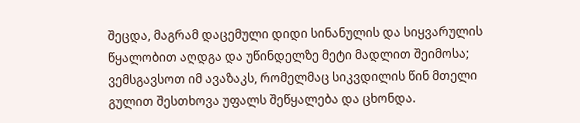შეცდა, მაგრამ დაცემული დიდი სინანულის და სიყვარულის წყალობით აღდგა და უწინდელზე მეტი მადლით შეიმოსა; ვემსგავსოთ იმ ავაზაკს, რომელმაც სიკვდილის წინ მთელი გულით შესთხოვა უფალს შეწყალება და ცხონდა.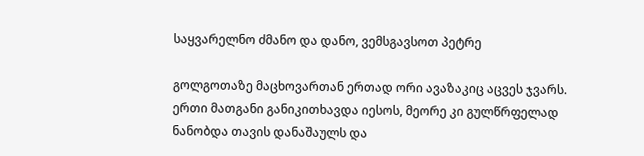საყვარელნო ძმანო და დანო, ვემსგავსოთ პეტრე

გოლგოთაზე მაცხოვართან ერთად ორი ავაზაკიც აცვეს ჯვარს. ერთი მათგანი განიკითხავდა იესოს, მეორე კი გულწრფელად ნანობდა თავის დანაშაულს და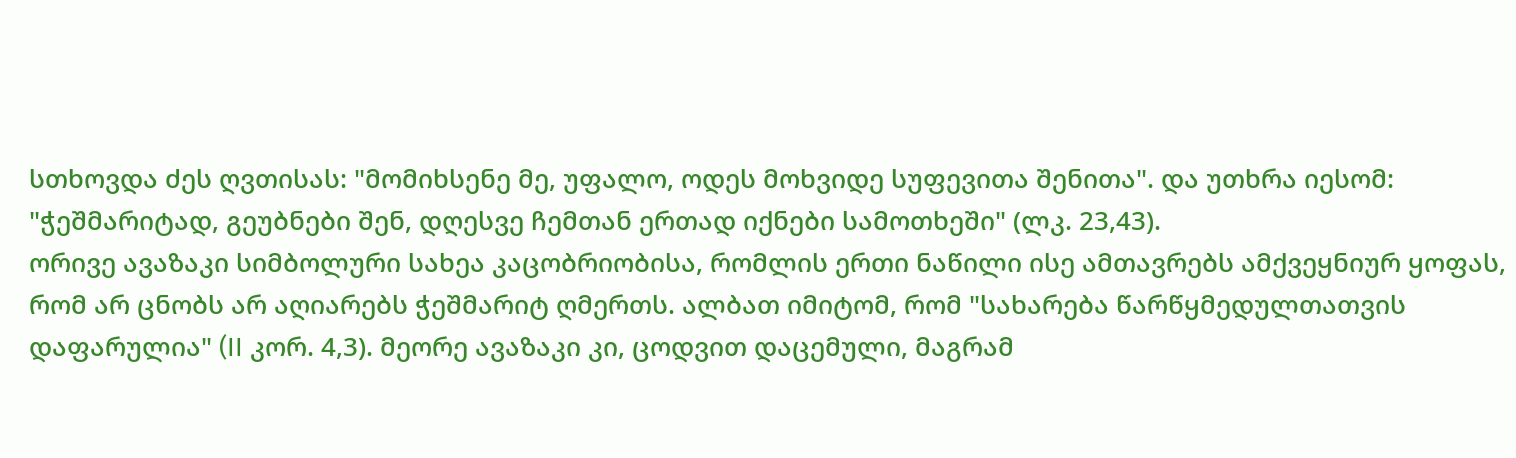სთხოვდა ძეს ღვთისას: "მომიხსენე მე, უფალო, ოდეს მოხვიდე სუფევითა შენითა". და უთხრა იესომ: "ჭეშმარიტად, გეუბნები შენ, დღესვე ჩემთან ერთად იქნები სამოთხეში" (ლკ. 23,43).
ორივე ავაზაკი სიმბოლური სახეა კაცობრიობისა, რომლის ერთი ნაწილი ისე ამთავრებს ამქვეყნიურ ყოფას, რომ არ ცნობს არ აღიარებს ჭეშმარიტ ღმერთს. ალბათ იმიტომ, რომ "სახარება წარწყმედულთათვის დაფარულია" (II კორ. 4,3). მეორე ავაზაკი კი, ცოდვით დაცემული, მაგრამ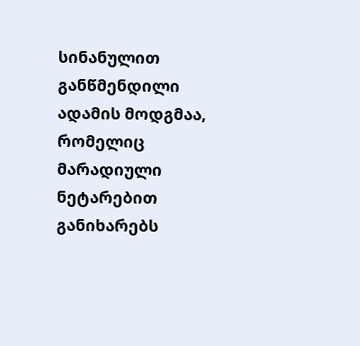სინანულით განწმენდილი ადამის მოდგმაა, რომელიც მარადიული ნეტარებით განიხარებს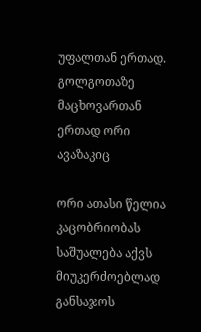უფალთან ერთად. გოლგოთაზე მაცხოვართან ერთად ორი ავაზაკიც

ორი ათასი წელია კაცობრიობას საშუალება აქვს მიუკერძოებლად განსაჯოს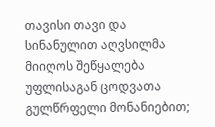თავისი თავი და სინანულით აღვსილმა მიიღოს შეწყალება უფლისაგან ცოდვათა გულწრფელი მონანიებით;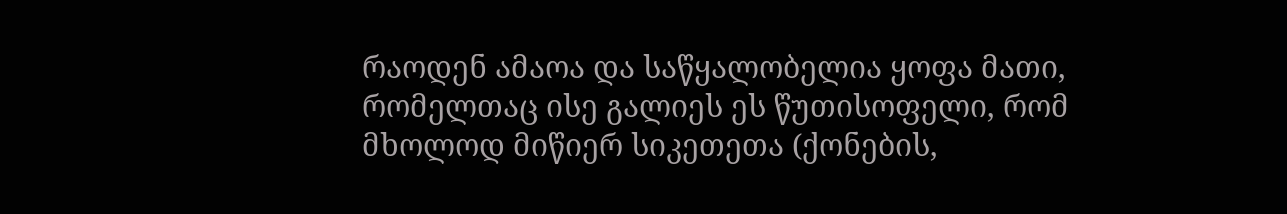რაოდენ ამაოა და საწყალობელია ყოფა მათი, რომელთაც ისე გალიეს ეს წუთისოფელი, რომ მხოლოდ მიწიერ სიკეთეთა (ქონების,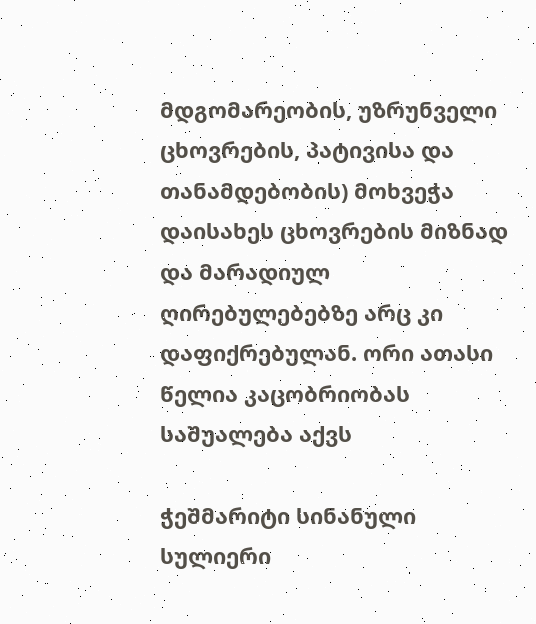მდგომარეობის, უზრუნველი ცხოვრების, პატივისა და თანამდებობის) მოხვეჭა დაისახეს ცხოვრების მიზნად და მარადიულ ღირებულებებზე არც კი დაფიქრებულან. ორი ათასი წელია კაცობრიობას საშუალება აქვს

ჭეშმარიტი სინანული სულიერი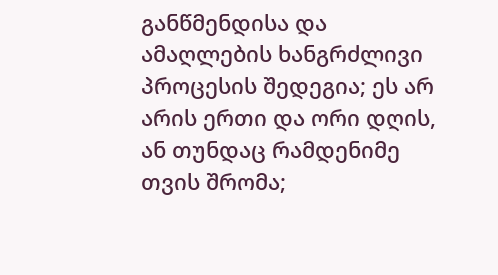განწმენდისა და ამაღლების ხანგრძლივი პროცესის შედეგია; ეს არ არის ერთი და ორი დღის, ან თუნდაც რამდენიმე თვის შრომა;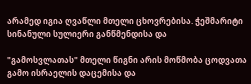არამედ იგია ღვაწლი მთელი ცხოვრებისა. ჭეშმარიტი სინანული სულიერი განწმენდისა და

"გამოსვლათას" მთელი წიგნი არის მოწმობა ცოდვათა გამო ისრაელის დაცემისა და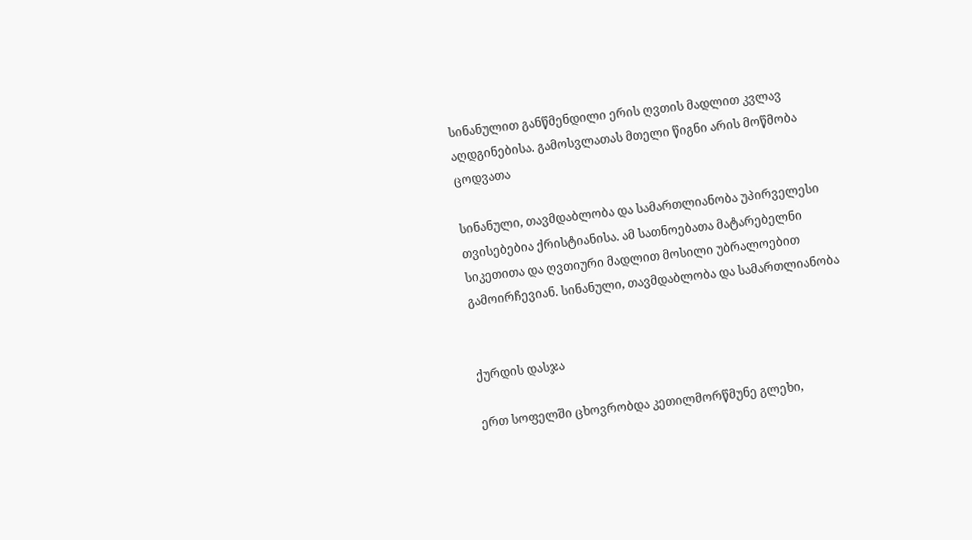სინანულით განწმენდილი ერის ღვთის მადლით კვლავ აღდგინებისა. გამოსვლათას მთელი წიგნი არის მოწმობა ცოდვათა

სინანული, თავმდაბლობა და სამართლიანობა უპირველესი თვისებებია ქრისტიანისა. ამ სათნოებათა მატარებელნი სიკეთითა და ღვთიური მადლით მოსილი უბრალოებით გამოირჩევიან. სინანული, თავმდაბლობა და სამართლიანობა


ქურდის დასჯა

ერთ სოფელში ცხოვრობდა კეთილმორწმუნე გლეხი,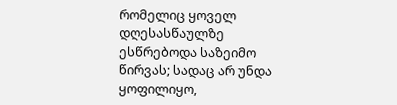რომელიც ყოველ დღესასწაულზე ესწრებოდა საზეიმო წირვას; სადაც არ უნდა ყოფილიყო,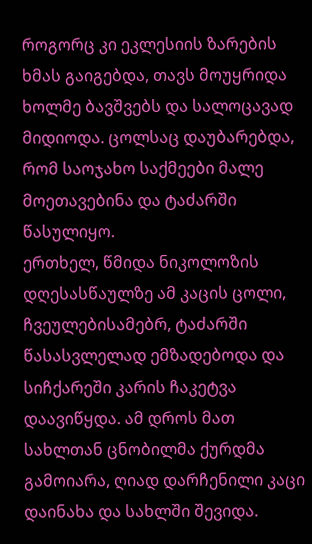როგორც კი ეკლესიის ზარების ხმას გაიგებდა, თავს მოუყრიდა ხოლმე ბავშვებს და სალოცავად მიდიოდა. ცოლსაც დაუბარებდა, რომ საოჯახო საქმეები მალე მოეთავებინა და ტაძარში წასულიყო.
ერთხელ, წმიდა ნიკოლოზის დღესასწაულზე ამ კაცის ცოლი, ჩვეულებისამებრ, ტაძარში წასასვლელად ემზადებოდა და სიჩქარეში კარის ჩაკეტვა დაავიწყდა. ამ დროს მათ სახლთან ცნობილმა ქურდმა გამოიარა, ღიად დარჩენილი კაცი დაინახა და სახლში შევიდა.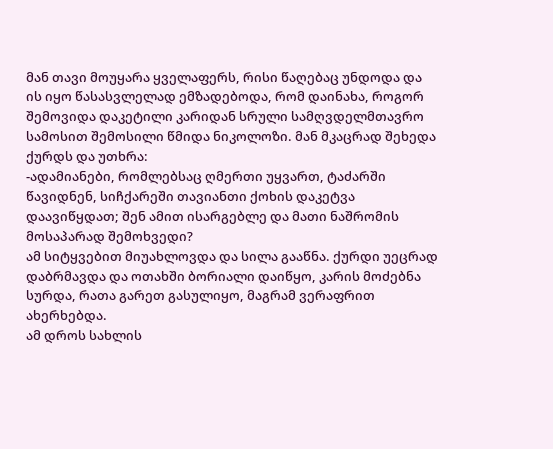მან თავი მოუყარა ყველაფერს, რისი წაღებაც უნდოდა და ის იყო წასასვლელად ემზადებოდა, რომ დაინახა, როგორ შემოვიდა დაკეტილი კარიდან სრული სამღვდელმთავრო სამოსით შემოსილი წმიდა ნიკოლოზი. მან მკაცრად შეხედა ქურდს და უთხრა:
-ადამიანები, რომლებსაც ღმერთი უყვართ, ტაძარში წავიდნენ, სიჩქარეში თავიანთი ქოხის დაკეტვა დაავიწყდათ; შენ ამით ისარგებლე და მათი ნაშრომის მოსაპარად შემოხვედი?
ამ სიტყვებით მიუახლოვდა და სილა გააწნა. ქურდი უეცრად დაბრმავდა და ოთახში ბორიალი დაიწყო, კარის მოძებნა სურდა, რათა გარეთ გასულიყო, მაგრამ ვერაფრით ახერხებდა.
ამ დროს სახლის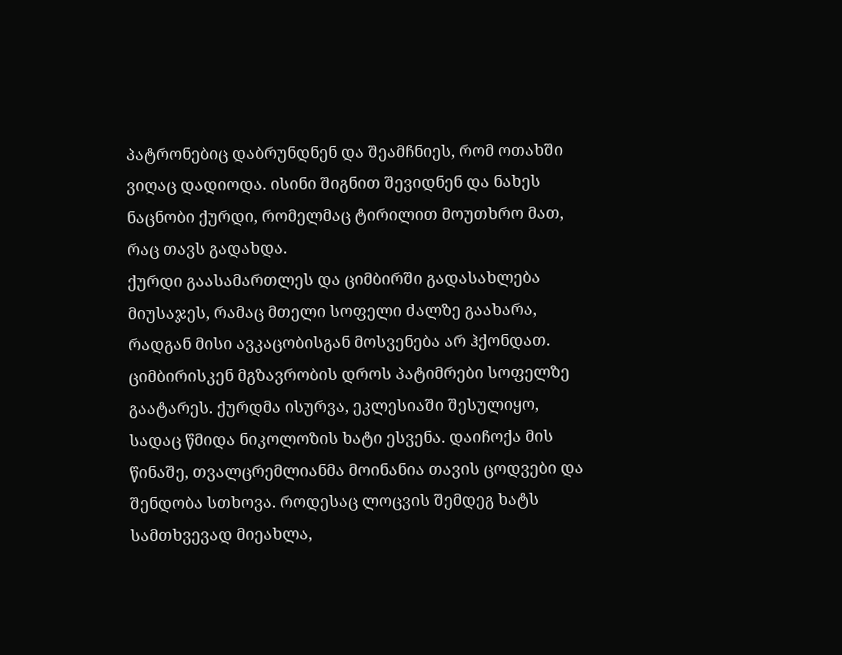პატრონებიც დაბრუნდნენ და შეამჩნიეს, რომ ოთახში ვიღაც დადიოდა. ისინი შიგნით შევიდნენ და ნახეს ნაცნობი ქურდი, რომელმაც ტირილით მოუთხრო მათ, რაც თავს გადახდა.
ქურდი გაასამართლეს და ციმბირში გადასახლება მიუსაჯეს, რამაც მთელი სოფელი ძალზე გაახარა, რადგან მისი ავკაცობისგან მოსვენება არ ჰქონდათ. ციმბირისკენ მგზავრობის დროს პატიმრები სოფელზე გაატარეს. ქურდმა ისურვა, ეკლესიაში შესულიყო, სადაც წმიდა ნიკოლოზის ხატი ესვენა. დაიჩოქა მის წინაშე, თვალცრემლიანმა მოინანია თავის ცოდვები და შენდობა სთხოვა. როდესაც ლოცვის შემდეგ ხატს სამთხვევად მიეახლა,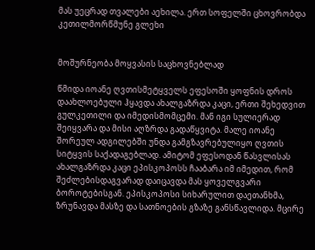მას უეცრად თვალები აეხილა. ერთ სოფელში ცხოვრობდა კეთილმორწმუნე გლეხი


მოშურნეობა მოყვასის საცხოვნებლად

წმიდა იოანე ღვთისმეტყველს ეფესოში ყოფნის დროს დაახლოებული ჰყავდა ახალგაზრდა კაცი, ერთი შეხედვით გულკეთილი და იმედისმომცემი. მან იგი სულიერად შეიყვარა და მისი აღზრდა გადაწყვიტა. მალე იოანე შორეულ ადგილებში უნდა გამგზავრებულიყო ღვთის სიტყვის საქადაგებლად. ამიტომ ეფესოდან წასვლისას ახალგაზრდა კაცი ეპისკოპოსს ჩააბარა იმ იმედით, რომ შეძლებისდაგვარად დაიცავდა მას ყოველგვარი ბოროტებისგან. ეპისკოპოსი სიხარულით დაეთანხმა, ზრუნავდა მასზე და სათნოების გზაზე განსწავლიდა. მცირე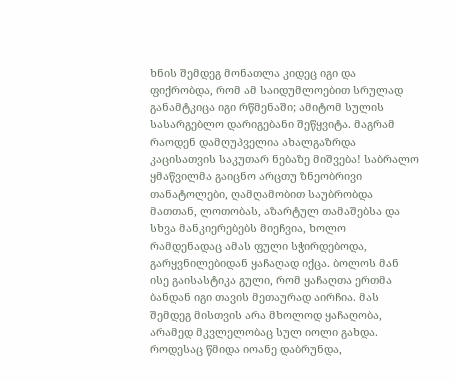ხნის შემდეგ მონათლა კიდეც იგი და ფიქრობდა, რომ ამ საიდუმლოებით სრულად განამტკიცა იგი რწმენაში; ამიტომ სულის სასარგებლო დარიგებანი შეწყვიტა. მაგრამ რაოდენ დამღუპველია ახალგაზრდა კაცისათვის საკუთარ ნებაზე მიშვება! საბრალო ყმაწვილმა გაიცნო არცთუ ზნეობრივი თანატოლები, ღამღამობით საუბრობდა მათთან, ლოთობას, აზარტულ თამაშებსა და სხვა მანკიერებებს მიეჩვია, ხოლო რამდენადაც ამას ფული სჭირდებოდა, გარყვნილებიდან ყაჩაღად იქცა. ბოლოს მან ისე გაისასტიკა გული, რომ ყაჩაღთა ერთმა ბანდან იგი თავის მეთაურად აირჩია. მას შემდეგ მისთვის არა მხოლოდ ყაჩაღობა, არამედ მკვლელობაც სულ იოლი გახდა.
როდესაც წმიდა იოანე დაბრუნდა,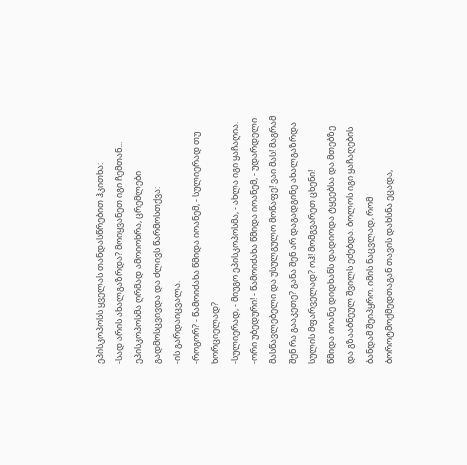ეპისკოპოსს ყველას თანდასწრებით ჰკითხა:
-სად არის ახალგაზრდა? მოიყვანეთ იგი ჩემთან...
ეპისკოპოსმა ღრმად ამოიოხრა, ცრემლები გადმოსცვივდა და ძლივს წარმოსთქვა:
-ის გარდაიცვალა.
-როგორ? - წამოიძახა წმიდა იოანემ, - სულიერად თუ ხორციელად?
-სულიერად, - მიუგო ეპისკოპოსმა, - ახლა იგი ყაჩაღია.
-ორი უბედური! - წამოიძახა წმიდა იოანემ, - უდარდელი მასწავლებელი და უსულგულო მოწაფე! ვაი მას! მაგრამ შენ რა გააკეთე? განა შენ არ დაგადგინე ახალგაზრდა სულის მფარველად? ოჰ! მომგვარეთ ცხენი!
წმიდა იოანე დიდხანს დადიოდა ტყეებსა და მთებზე და გზააბნეულ შვილს ეძებდა. ბოლოს იგი ყაჩაღების ბანდამ შეიპყრო. იმის ნაცვლად, რომ ბოროტმოქმედთაგან თავის დახსნა ეცადა,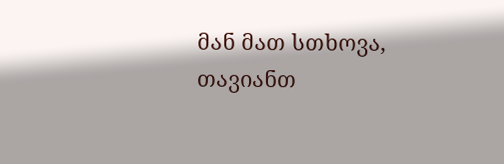მან მათ სთხოვა, თავიანთ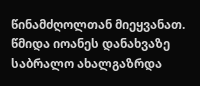წინამძღოლთან მიეყვანათ.
წმიდა იოანეს დანახვაზე საბრალო ახალგაზრდა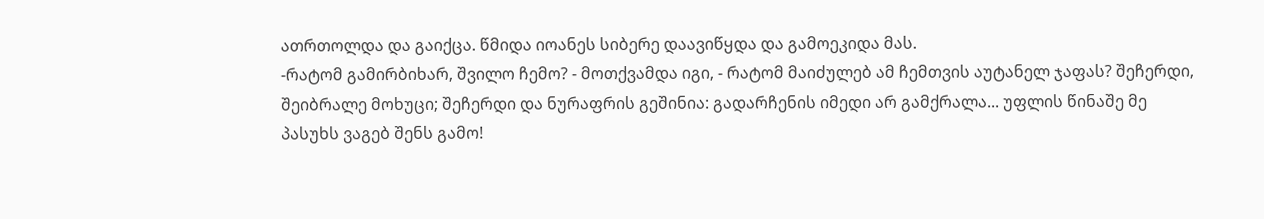ათრთოლდა და გაიქცა. წმიდა იოანეს სიბერე დაავიწყდა და გამოეკიდა მას.
-რატომ გამირბიხარ, შვილო ჩემო? - მოთქვამდა იგი, - რატომ მაიძულებ ამ ჩემთვის აუტანელ ჯაფას? შეჩერდი, შეიბრალე მოხუცი; შეჩერდი და ნურაფრის გეშინია: გადარჩენის იმედი არ გამქრალა... უფლის წინაშე მე პასუხს ვაგებ შენს გამო!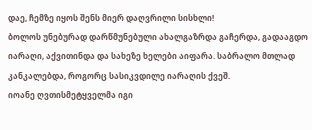დაე, ჩემზე იყოს შენს მიერ დაღვრილი სისხლი!
ბოლოს უნებურად დარწმუნებული ახალგაზრდა გაჩერდა, გადააგდო იარაღი, აქვითინდა და სახეზე ხელები აიფარა. საბრალო მთლად კანკალებდა, როგორც სასიკვდილე იარაღის ქვეშ.
იოანე ღვთისმეტყველმა იგი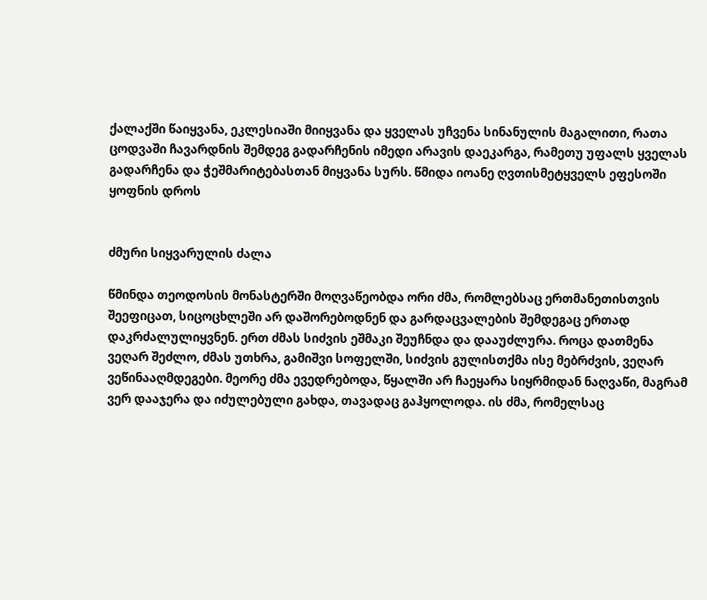ქალაქში წაიყვანა, ეკლესიაში მიიყვანა და ყველას უჩვენა სინანულის მაგალითი, რათა ცოდვაში ჩავარდნის შემდეგ გადარჩენის იმედი არავის დაეკარგა, რამეთუ უფალს ყველას გადარჩენა და ჭეშმარიტებასთან მიყვანა სურს. წმიდა იოანე ღვთისმეტყველს ეფესოში ყოფნის დროს


ძმური სიყვარულის ძალა

წმინდა თეოდოსის მონასტერში მოღვაწეობდა ორი ძმა, რომლებსაც ერთმანეთისთვის შეეფიცათ, სიცოცხლეში არ დაშორებოდნენ და გარდაცვალების შემდეგაც ერთად დაკრძალულიყვნენ. ერთ ძმას სიძვის ეშმაკი შეუჩნდა და დააუძლურა. როცა დათმენა ვეღარ შეძლო, ძმას უთხრა, გამიშვი სოფელში, სიძვის გულისთქმა ისე მებრძვის, ვეღარ ვეწინააღმდეგები. მეორე ძმა ევედრებოდა, წყალში არ ჩაეყარა სიყრმიდან ნაღვაწი, მაგრამ ვერ დააჯერა და იძულებული გახდა, თავადაც გაჰყოლოდა. ის ძმა, რომელსაც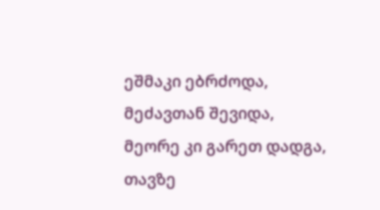ეშმაკი ებრძოდა, მეძავთან შევიდა, მეორე კი გარეთ დადგა, თავზე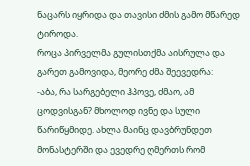ნაცარს იყრიდა და თავისი ძმის გამო მწარედ ტიროდა.
როცა პირველმა გულისთქმა აისრულა და გარეთ გამოვიდა, მეორე ძმა შეევედრა:
-აბა, რა სარგებელი ჰპოვე, ძმაო, ამ ცოდვისგან? მხოლოდ ივნე და სული წარიწყმიდე. ახლა მაინც დავბრუნდეთ მონასტერში და ევედრე ღმერთს რომ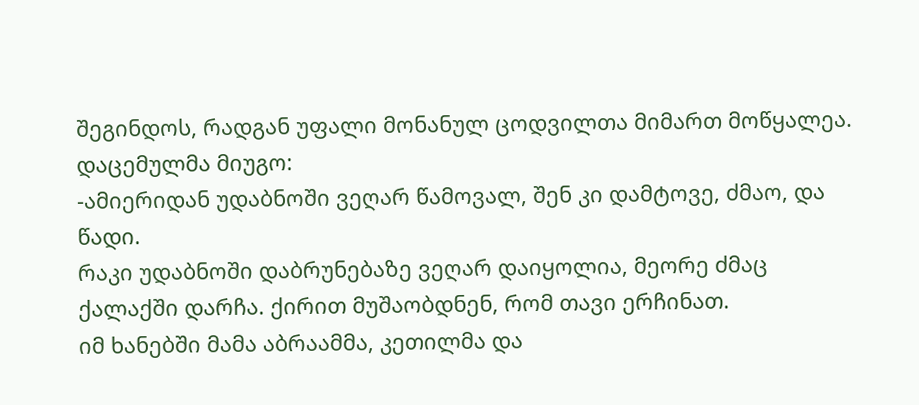შეგინდოს, რადგან უფალი მონანულ ცოდვილთა მიმართ მოწყალეა.
დაცემულმა მიუგო:
-ამიერიდან უდაბნოში ვეღარ წამოვალ, შენ კი დამტოვე, ძმაო, და წადი.
რაკი უდაბნოში დაბრუნებაზე ვეღარ დაიყოლია, მეორე ძმაც ქალაქში დარჩა. ქირით მუშაობდნენ, რომ თავი ერჩინათ.
იმ ხანებში მამა აბრაამმა, კეთილმა და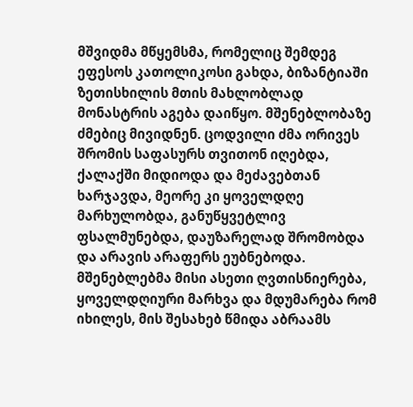მშვიდმა მწყემსმა, რომელიც შემდეგ ეფესოს კათოლიკოსი გახდა, ბიზანტიაში ზეთისხილის მთის მახლობლად მონასტრის აგება დაიწყო. მშენებლობაზე ძმებიც მივიდნენ. ცოდვილი ძმა ორივეს შრომის საფასურს თვითონ იღებდა, ქალაქში მიდიოდა და მეძავებთან ხარჯავდა, მეორე კი ყოველდღე მარხულობდა, განუწყვეტლივ ფსალმუნებდა, დაუზარელად შრომობდა და არავის არაფერს ეუბნებოდა. მშენებლებმა მისი ასეთი ღვთისნიერება, ყოველდღიური მარხვა და მდუმარება რომ იხილეს, მის შესახებ წმიდა აბრაამს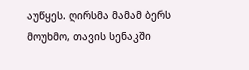აუწყეს. ღირსმა მამამ ბერს მოუხმო, თავის სენაკში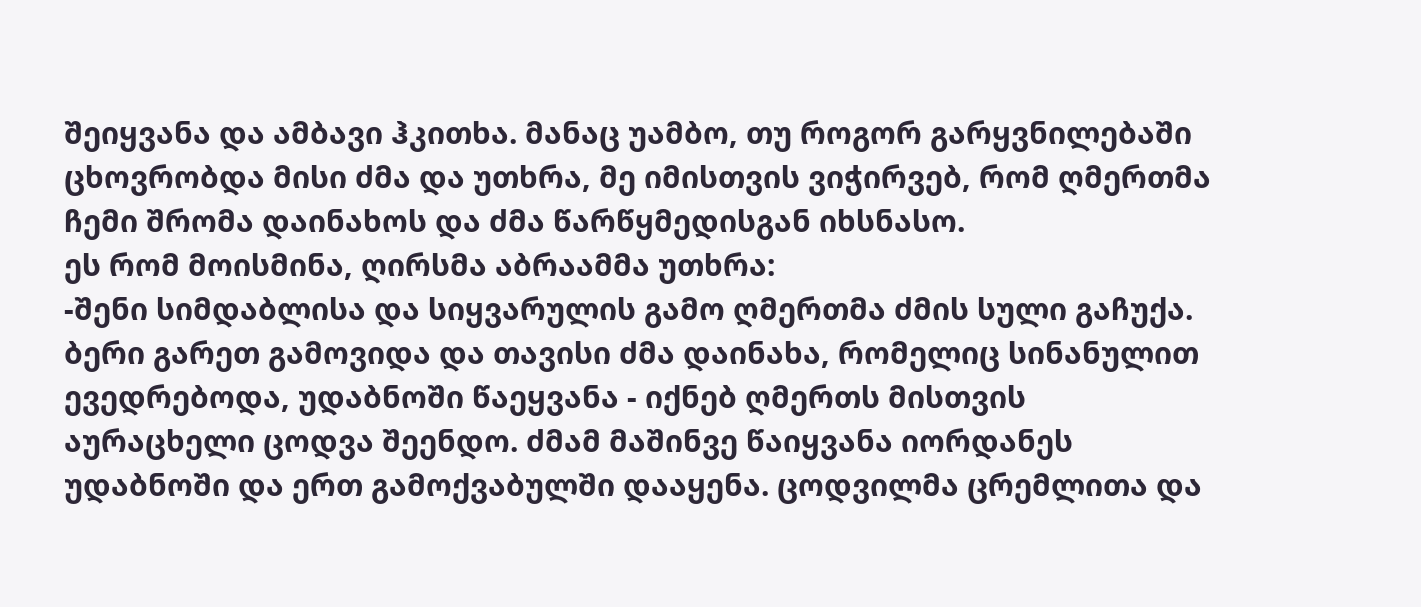შეიყვანა და ამბავი ჰკითხა. მანაც უამბო, თუ როგორ გარყვნილებაში ცხოვრობდა მისი ძმა და უთხრა, მე იმისთვის ვიჭირვებ, რომ ღმერთმა ჩემი შრომა დაინახოს და ძმა წარწყმედისგან იხსნასო.
ეს რომ მოისმინა, ღირსმა აბრაამმა უთხრა:
-შენი სიმდაბლისა და სიყვარულის გამო ღმერთმა ძმის სული გაჩუქა.
ბერი გარეთ გამოვიდა და თავისი ძმა დაინახა, რომელიც სინანულით ევედრებოდა, უდაბნოში წაეყვანა - იქნებ ღმერთს მისთვის აურაცხელი ცოდვა შეენდო. ძმამ მაშინვე წაიყვანა იორდანეს უდაბნოში და ერთ გამოქვაბულში დააყენა. ცოდვილმა ცრემლითა და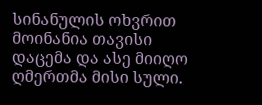სინანულის ოხვრით მოინანია თავისი დაცემა და ასე მიიღო ღმერთმა მისი სული.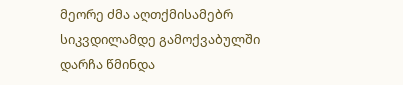მეორე ძმა აღთქმისამებრ სიკვდილამდე გამოქვაბულში დარჩა წმინდა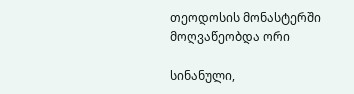თეოდოსის მონასტერში მოღვაწეობდა ორი

სინანული,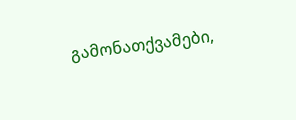გამონათქვამები,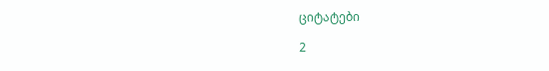ციტატები

2